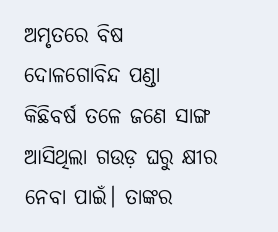ଅମୃତରେ ବିଷ
ଦୋଳଗୋବିନ୍ଦ ପଣ୍ଡା
କିଛିବର୍ଷ ତଳେ ଜଣେ ସାଙ୍ଗ ଆସିଥିଲା ଗଉଡ଼ ଘରୁ କ୍ଷୀର ନେବା ପାଇଁ। ତାଙ୍କର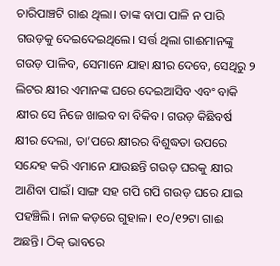ଚାରିପାଞ୍ଚଟି ଗାଈ ଥିଲା। ତାଙ୍କ ବାପା ପାଳି ନ ପାରି ଗଉଡ଼କୁ ଦେଇଦେଇଥିଲେ। ସର୍ତ୍ତ ଥିଲା ଗାଈମାନଙ୍କୁ ଗଉଡ଼ ପାଳିବ, ସେମାନେ ଯାହା କ୍ଷୀର ଦେବେ, ସେଥିରୁ ୨ ଲିଟର କ୍ଷୀର ଏମାନଙ୍କ ଘରେ ଦେଇଆସିବ ଏବଂ ବାକି କ୍ଷୀର ସେ ନିଜେ ଖାଇବ ବା ବିକିବ। ଗଉଡ଼ କିଛିବର୍ଷ କ୍ଷୀର ଦେଲା, ତା’ପରେ କ୍ଷୀରର ବିଶୁଦ୍ଧତା ଉପରେ ସନ୍ଦେହ କରି ଏମାନେ ଯାଉଛନ୍ତି ଗଉଡ଼ ଘରକୁ କ୍ଷୀର ଆଣିବା ପାଇଁ। ସାଙ୍ଗ ସହ ଗପି ଗପି ଗଉଡ଼ ଘରେ ଯାଇ ପହଞ୍ଚିଲି। ନାଳ କଡ଼ରେ ଗୁହାଳ। ୧୦/୧୨ଟା ଗାଈ ଅଛନ୍ତି। ଠିକ୍ ଭାବରେ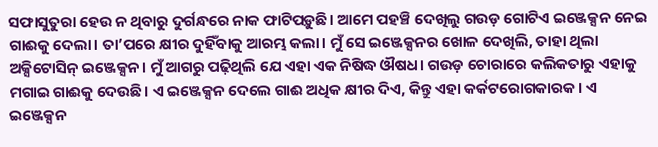ସଫାସୁତୁରା ହେଉ ନ ଥିବାରୁ ଦୁର୍ଗନ୍ଧରେ ନାକ ଫାଟିପଡ଼ୁଛି। ଆମେ ପହଞ୍ଚି ଦେଖିଲୁ ଗଉଡ଼ ଗୋଟିଏ ଇଞ୍ଜେକ୍ସନ ନେଇ ଗାଈକୁ ଦେଲା। ତା’ପରେ କ୍ଷୀର ଦୁହିଁବାକୁ ଆରମ୍ଭ କଲା। ମୁଁ ସେ ଇଞ୍ଜେକ୍ସନର ଖୋଳ ଦେଖିଲି, ତାହା ଥିଲା ଅକ୍ସିଟୋସିନ୍ ଇଞ୍ଜେକ୍ସନ। ମୁଁ ଆଗରୁ ପଢ଼ିଥିଲି ଯେ ଏହା ଏକ ନିଷିଦ୍ଧ ଔଷଧ। ଗଉଡ଼ ଚୋରାରେ କଲିକତାରୁ ଏହାକୁ ମଗାଇ ଗାଈକୁ ଦେଉଛି। ଏ ଇଞ୍ଜେକ୍ସନ ଦେଲେ ଗାଈ ଅଧିକ କ୍ଷୀର ଦିଏ, କିନ୍ତୁ ଏହା କର୍କଟରୋଗକାରକ। ଏ ଇଞ୍ଜେକ୍ସନ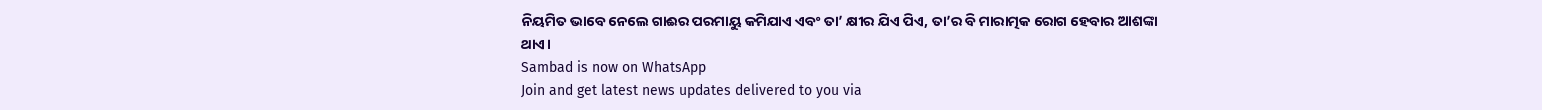ନିୟମିତ ଭାବେ ନେଲେ ଗାଈର ପରମାୟୁ କମିଯାଏ ଏବଂ ତା’ କ୍ଷୀର ଯିଏ ପିଏ, ତା’ର ବି ମାରାତ୍ମକ ରୋଗ ହେବାର ଆଶଙ୍କା ଥାଏ।
Sambad is now on WhatsApp
Join and get latest news updates delivered to you via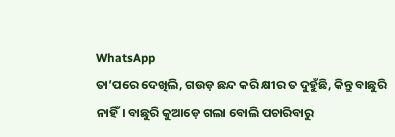WhatsApp
ତା’ପରେ ଦେଖିଲି, ଗଉଡ଼ ଛନ୍ଦ କରି କ୍ଷୀର ତ ଦୁହୁଁଛି, କିନ୍ତୁ ବାଛୁରି ନାହିଁ। ବାଛୁରି କୁଆଡ଼େ ଗଲା ବୋଲି ପଚାରିବାରୁ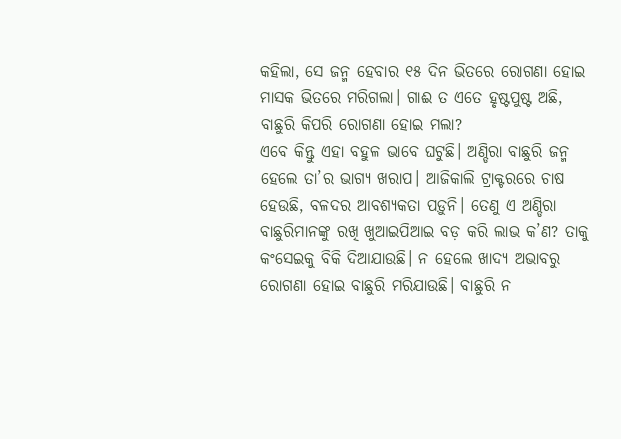କହିଲା, ସେ ଜନ୍ମ ହେବାର ୧୫ ଦିନ ଭିତରେ ରୋଗଣା ହୋଇ ମାସକ ଭିତରେ ମରିଗଲା। ଗାଈ ତ ଏତେ ହୃଷ୍ଟପୁଷ୍ଟ ଅଛି, ବାଛୁରି କିପରି ରୋଗଣା ହୋଇ ମଲା?
ଏବେ କିନ୍ତୁ ଏହା ବହୁଳ ଭାବେ ଘଟୁଛି। ଅଣ୍ଡିରା ବାଛୁରି ଜନ୍ମ ହେଲେ ତା’ର ଭାଗ୍ୟ ଖରାପ। ଆଜିକାଲି ଟ୍ରାକ୍ଟରରେ ଚାଷ ହେଉଛି, ବଳଦର ଆବଶ୍ୟକତା ପଡ଼ୁନି। ତେଣୁ ଏ ଅଣ୍ଡିରା ବାଛୁରିମାନଙ୍କୁ ରଖି ଖୁଆଇପିଆଇ ବଡ଼ କରି ଲାଭ କ’ଣ? ତାକୁ କଂସେଇକୁ ବିକି ଦିଆଯାଉଛି। ନ ହେଲେ ଖାଦ୍ୟ ଅଭାବରୁ ରୋଗଣା ହୋଇ ବାଛୁରି ମରିଯାଉଛି। ବାଛୁରି ନ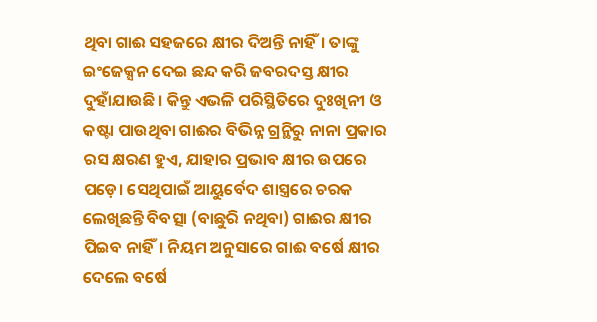ଥିବା ଗାଈ ସହଜରେ କ୍ଷୀର ଦିଅନ୍ତି ନାହିଁ। ତାଙ୍କୁ ଇଂଜେକ୍ସନ ଦେଇ ଛନ୍ଦ କରି ଜବରଦସ୍ତ କ୍ଷୀର ଦୁହାଁଯାଉଛି। କିନ୍ତୁ ଏଭଳି ପରିସ୍ଥିତିରେ ଦୁଃଖିନୀ ଓ କଷ୍ଟା ପାଉଥିବା ଗାଈର ବିଭିନ୍ନ ଗ୍ରନ୍ଥିରୁ ନାନା ପ୍ରକାର ରସ କ୍ଷରଣ ହୁଏ, ଯାହାର ପ୍ରଭାବ କ୍ଷୀର ଉପରେ ପଡ଼େ। ସେଥିପାଇଁ ଆୟୁର୍ବେଦ ଶାସ୍ତ୍ରରେ ଚରକ ଲେଖିଛନ୍ତି ବିବତ୍ସା (ବାଛୁରି ନଥିବା) ଗାଈର କ୍ଷୀର ପିଇବ ନାହିଁ। ନିୟମ ଅନୁସାରେ ଗାଈ ବର୍ଷେ କ୍ଷୀର ଦେଲେ ବର୍ଷେ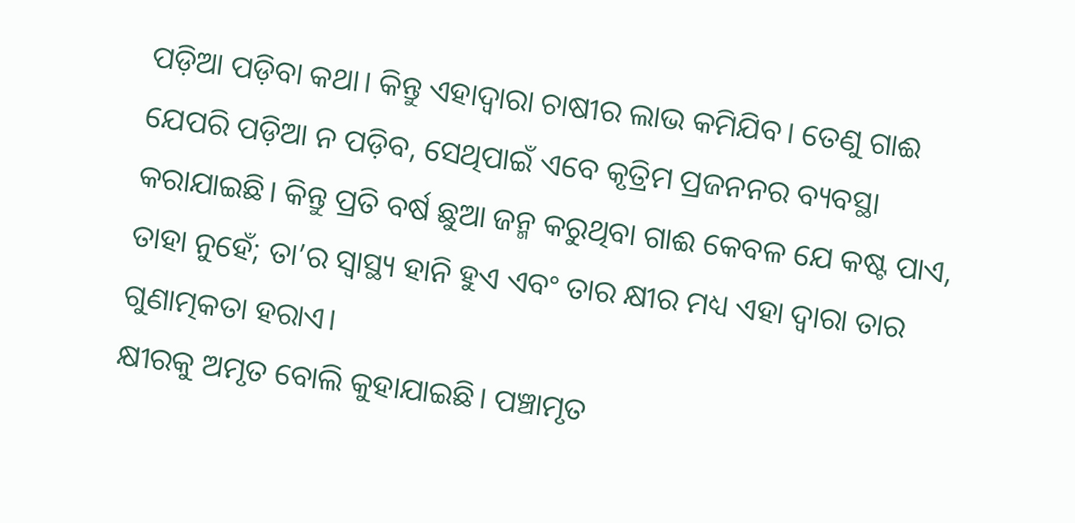ପଡ଼ିଆ ପଡ଼ିବା କଥା। କିନ୍ତୁ ଏହାଦ୍ବାରା ଚାଷୀର ଲାଭ କମିଯିବ। ତେଣୁ ଗାଈ ଯେପରି ପଡ଼ିଆ ନ ପଡ଼ିବ, ସେଥିପାଇଁ ଏବେ କୃତ୍ରିମ ପ୍ରଜନନର ବ୍ୟବସ୍ଥା କରାଯାଇଛି। କିନ୍ତୁ ପ୍ରତି ବର୍ଷ ଛୁଆ ଜନ୍ମ କରୁଥିବା ଗାଈ କେବଳ ଯେ କଷ୍ଟ ପାଏ, ତାହା ନୁହେଁ; ତା’ର ସ୍ବାସ୍ଥ୍ୟ ହାନି ହୁଏ ଏବଂ ତାର କ୍ଷୀର ମଧ୍ୟ ଏହା ଦ୍ବାରା ତାର ଗୁଣାତ୍ମକତା ହରାଏ।
କ୍ଷୀରକୁ ଅମୃତ ବୋଲି କୁହାଯାଇଛି। ପଞ୍ଚାମୃତ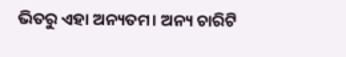ଭିତରୁ ଏହା ଅନ୍ୟତମ। ଅନ୍ୟ ଚାରିଟି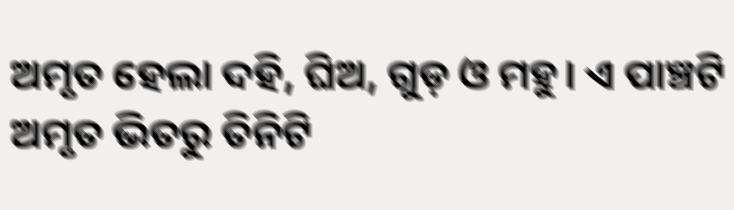ଅମୃତ ହେଲା ଦହି, ଘିଅ, ଗୁଡ଼ ଓ ମହୁ। ଏ ପାଞ୍ଚଟି ଅମୃତ ଭିତରୁ ତିନିଟି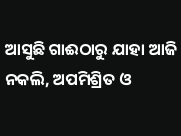ଆସୁଛି ଗାଈଠାରୁ ଯାହା ଆଜି ନକଲି, ଅପମିଶ୍ରିତ ଓ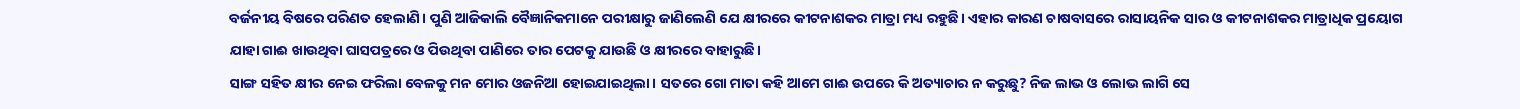ବର୍ଜନୀୟ ବିଷରେ ପରିଣତ ହେଲାଣି। ପୁଣି ଆଜିକାଲି ବୈଜ୍ଞାନିକମାନେ ପରୀକ୍ଷାରୁ ଜାଣିଲେଣି ଯେ କ୍ଷୀରରେ କୀଟନାଶକର ମାତ୍ରା ମଧ୍ୟ ରହୁଛି। ଏହାର କାରଣ ଚାଷବାସରେ ରାସାୟନିକ ସାର ଓ କୀଟନାଶକର ମାତ୍ରାଧିକ ପ୍ରୟୋଗ ଯାହା ଗାଈ ଖାଉଥିବା ଘାସପତ୍ରରେ ଓ ପିଉଥିବା ପାଣିରେ ତାର ପେଟକୁ ଯାଉଛି ଓ କ୍ଷୀରରେ ବାହାରୁଛି।
ସାଙ୍ଗ ସହିତ କ୍ଷୀର ନେଇ ଫରିଲା ବେଳକୁ ମନ ମୋର ଓଜନିଆ ହୋଇଯାଇଥିଲା। ସତରେ ଗୋ ମାତା କହି ଆମେ ଗାଈ ଉପରେ କି ଅତ୍ୟାଚାର ନ କରୁଛୁ? ନିଜ ଲାଭ ଓ ଲୋଭ ଲାଗି ସେ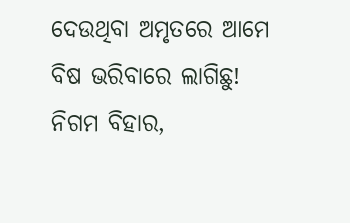ଦେଉଥିବା ଅମୃତରେ ଆମେ ବିଷ ଭରିବାରେ ଲାଗିଛୁ!
ନିଗମ ବିହାର,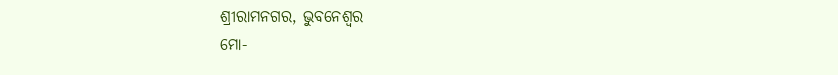ଶ୍ରୀରାମନଗର, ଭୁବନେଶ୍ବର
ମୋ-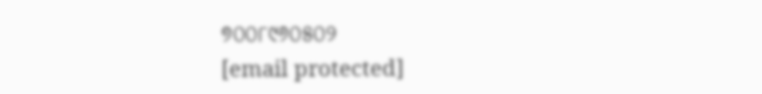୭୦୦୮୯୬୦୫୦୨
[email protected]